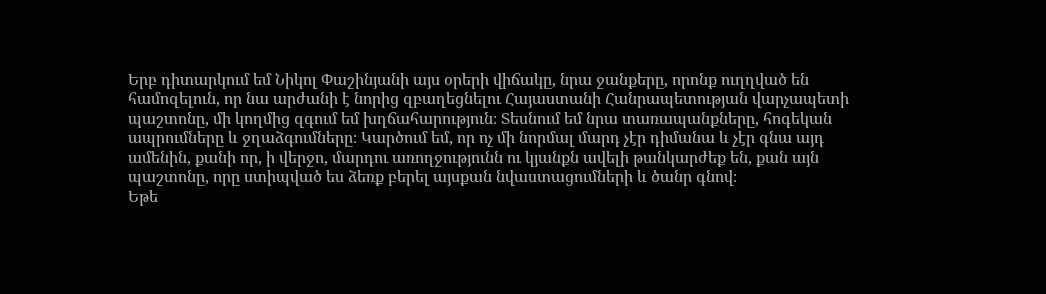Երբ դիտարկում եմ Նիկոլ Փաշինյանի այս օրերի վիճակը, նրա ջանքերը, որոնք ուղղված են համոզելուն, որ նա արժանի է նորից զբաղեցնելու Հայաստանի Հանրապետության վարչապետի պաշտոնը, մի կողմից զգում եմ խղճահարություն։ Տեսնում եմ նրա տառապանքները, հոգեկան ապրումները և ջղաձգումները։ Կարծում եմ, որ ոչ մի նորմալ մարդ չէր դիմանա և չէր գնա այդ ամենին, քանի որ, ի վերջո, մարդու առողջությունն ու կյանքն ավելի թանկարժեք են, քան այն պաշտոնը, որը ստիպված ես ձեռք բերել այսքան նվաստացումների և ծանր գնով։
Եթե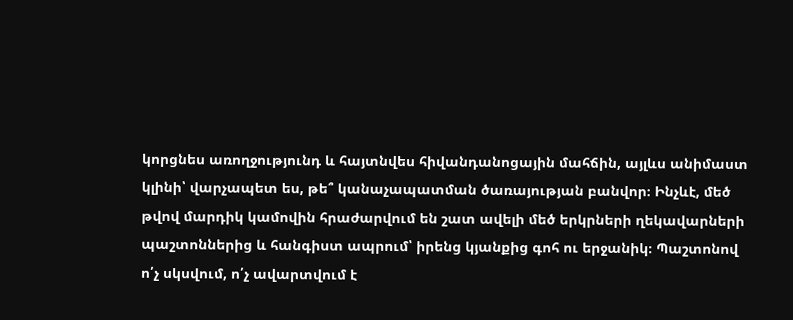կորցնես առողջությունդ և հայտնվես հիվանդանոցային մահճին, այլևս անիմաստ կլինի՝ վարչապետ ես, թե՞ կանաչապատման ծառայության բանվոր։ Ինչևէ, մեծ թվով մարդիկ կամովին հրաժարվում են շատ ավելի մեծ երկրների ղեկավարների պաշտոններից և հանգիստ ապրում՝ իրենց կյանքից գոհ ու երջանիկ։ Պաշտոնով ո՛չ սկսվում, ո՛չ ավարտվում է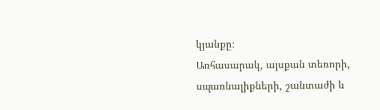կյանքը։
Առհասարակ, այսքան տեռորի, սպառնալիքների, շանտաժի և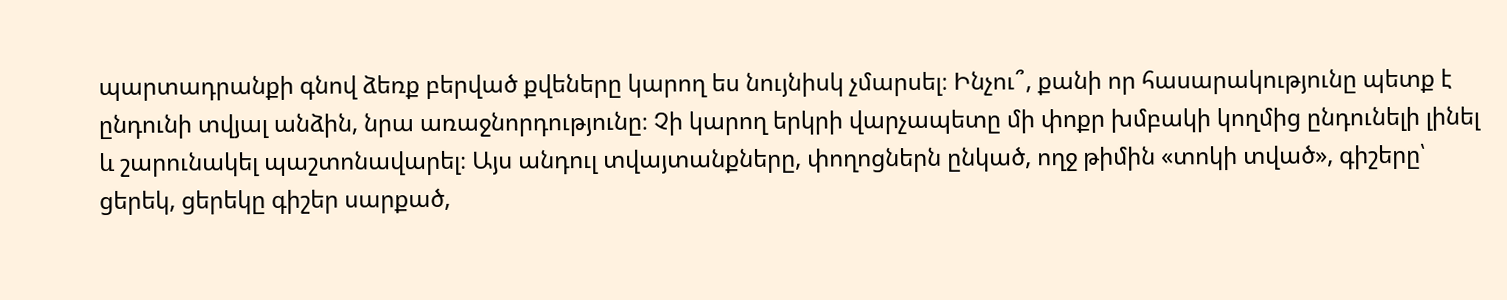պարտադրանքի գնով ձեռք բերված քվեները կարող ես նույնիսկ չմարսել։ Ինչու՞, քանի որ հասարակությունը պետք է ընդունի տվյալ անձին, նրա առաջնորդությունը։ Չի կարող երկրի վարչապետը մի փոքր խմբակի կողմից ընդունելի լինել և շարունակել պաշտոնավարել։ Այս անդուլ տվայտանքները, փողոցներն ընկած, ողջ թիմին «տոկի տված», գիշերը՝ ցերեկ, ցերեկը գիշեր սարքած,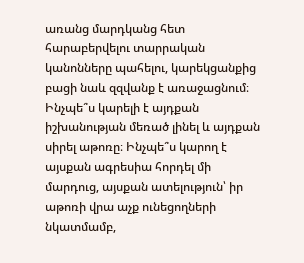առանց մարդկանց հետ հարաբերվելու տարրական կանոնները պահելու, կարեկցանքից բացի նաև զզվանք է առաջացնում։
Ինչպե՞ս կարելի է այդքան իշխանության մեռած լինել և այդքան սիրել աթոռը։ Ինչպե՞ս կարող է այսքան ագրեսիա հորդել մի մարդուց, այսքան ատելություն՝ իր աթոռի վրա աչք ունեցողների նկատմամբ,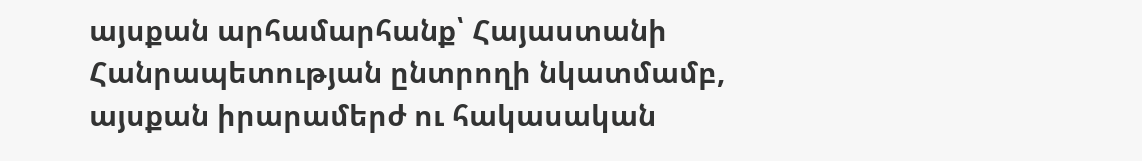այսքան արհամարհանք՝ Հայաստանի Հանրապետության ընտրողի նկատմամբ, այսքան իրարամերժ ու հակասական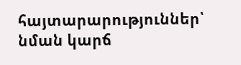հայտարարություններ՝ նման կարճ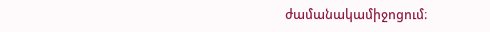ժամանակամիջոցում։